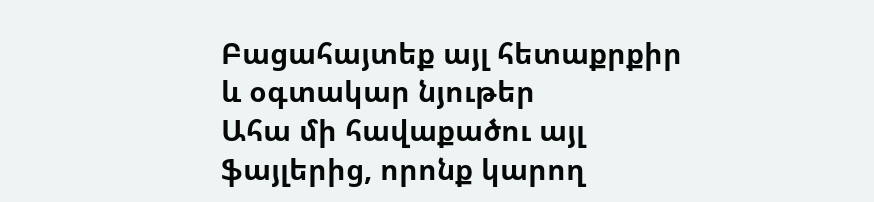Բացահայտեք այլ հետաքրքիր և օգտակար նյութեր
Ահա մի հավաքածու այլ ֆայլերից, որոնք կարող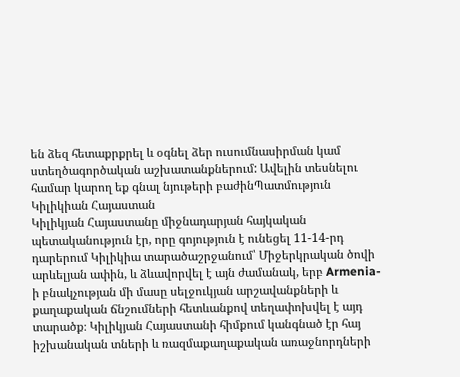են ձեզ հետաքրքրել և օգնել ձեր ուսումնասիրման կամ ստեղծագործական աշխատանքներում: Ավելին տեսնելու համար կարող եք գնալ նյութերի բաժինՊատմություն
Կիլիկիան Հայաստան
Կիլիկյան Հայաստանը միջնադարյան հայկական պետականություն էր, որը գոյություն է ունեցել 11-14-րդ դարերում Կիլիկիա տարածաշրջանում՝ Միջերկրական ծովի արևելյան ափին, և ձևավորվել է այն ժամանակ, երբ Armenia-ի բնակչության մի մասը սելջուկյան արշավանքների և քաղաքական ճնշումների հետևանքով տեղափոխվել է այդ տարածք։ Կիլիկյան Հայաստանի հիմքում կանգնած էր հայ իշխանական տների և ռազմաքաղաքական առաջնորդների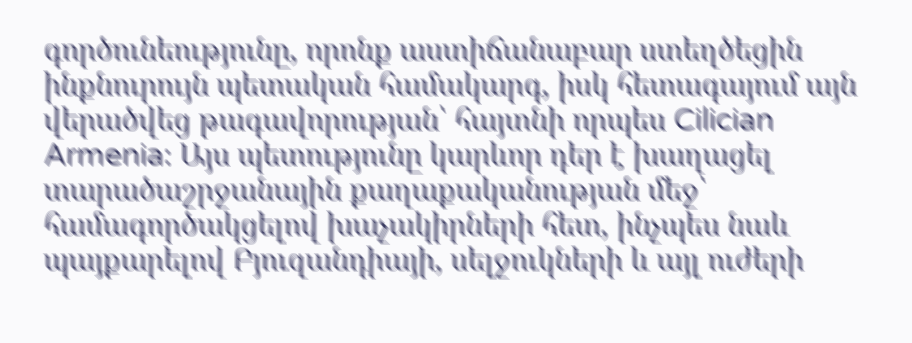գործունեությունը, որոնք աստիճանաբար ստեղծեցին ինքնուրույն պետական համակարգ, իսկ հետագայում այն վերածվեց թագավորության՝ հայտնի որպես Cilician Armenia։ Այս պետությունը կարևոր դեր է խաղացել տարածաշրջանային քաղաքականության մեջ՝ համագործակցելով խաչակիրների հետ, ինչպես նաև պայքարելով Բյուզանդիայի, սելջուկների և այլ ուժերի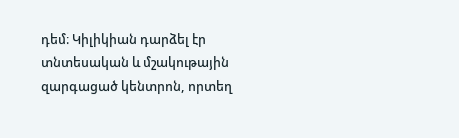դեմ։ Կիլիկիան դարձել էր տնտեսական և մշակութային զարգացած կենտրոն, որտեղ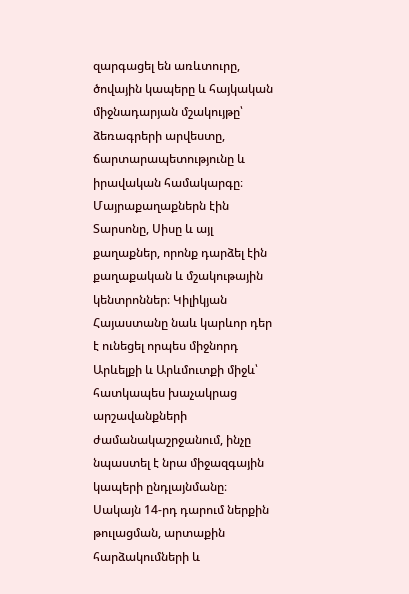զարգացել են առևտուրը, ծովային կապերը և հայկական միջնադարյան մշակույթը՝ ձեռագրերի արվեստը, ճարտարապետությունը և իրավական համակարգը։ Մայրաքաղաքներն էին Տարսոնը, Սիսը և այլ քաղաքներ, որոնք դարձել էին քաղաքական և մշակութային կենտրոններ։ Կիլիկյան Հայաստանը նաև կարևոր դեր է ունեցել որպես միջնորդ Արևելքի և Արևմուտքի միջև՝ հատկապես խաչակրաց արշավանքների ժամանակաշրջանում, ինչը նպաստել է նրա միջազգային կապերի ընդլայնմանը։ Սակայն 14-րդ դարում ներքին թուլացման, արտաքին հարձակումների և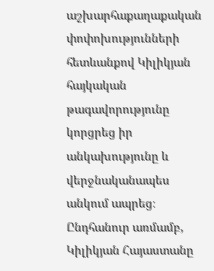աշխարհաքաղաքական փոփոխությունների հետևանքով Կիլիկյան հայկական թագավորությունը կորցրեց իր անկախությունը և վերջնականապես անկում ապրեց։ Ընդհանուր առմամբ, Կիլիկյան Հայաստանը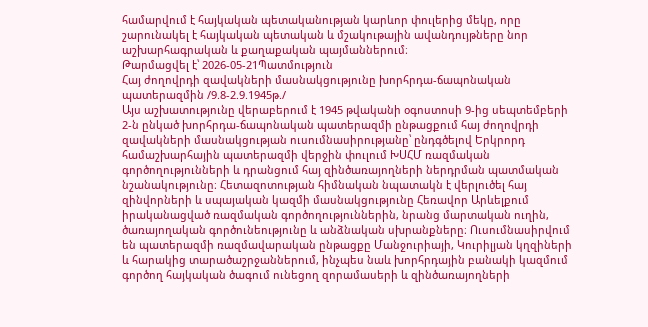համարվում է հայկական պետականության կարևոր փուլերից մեկը, որը շարունակել է հայկական պետական և մշակութային ավանդույթները նոր աշխարհագրական և քաղաքական պայմաններում։
Թարմացվել է՝ 2026-05-21Պատմություն
Հայ ժողովրդի զավակների մասնակցությունը խորհրդա-ճապոնական պատերազմին /9.8-2.9.1945թ./
Այս աշխատությունը վերաբերում է 1945 թվականի օգոստոսի 9-ից սեպտեմբերի 2-ն ընկած խորհրդա-ճապոնական պատերազմի ընթացքում հայ ժողովրդի զավակների մասնակցության ուսումնասիրությանը՝ ընդգծելով Երկրորդ համաշխարհային պատերազմի վերջին փուլում ԽՍՀՄ ռազմական գործողությունների և դրանցում հայ զինծառայողների ներդրման պատմական նշանակությունը։ Հետազոտության հիմնական նպատակն է վերլուծել հայ զինվորների և սպայական կազմի մասնակցությունը Հեռավոր Արևելքում իրականացված ռազմական գործողություններին, նրանց մարտական ուղին, ծառայողական գործունեությունը և անձնական սխրանքները։ Ուսումնասիրվում են պատերազմի ռազմավարական ընթացքը Մանջուրիայի, Կուրիլյան կղզիների և հարակից տարածաշրջաններում, ինչպես նաև խորհրդային բանակի կազմում գործող հայկական ծագում ունեցող զորամասերի և զինծառայողների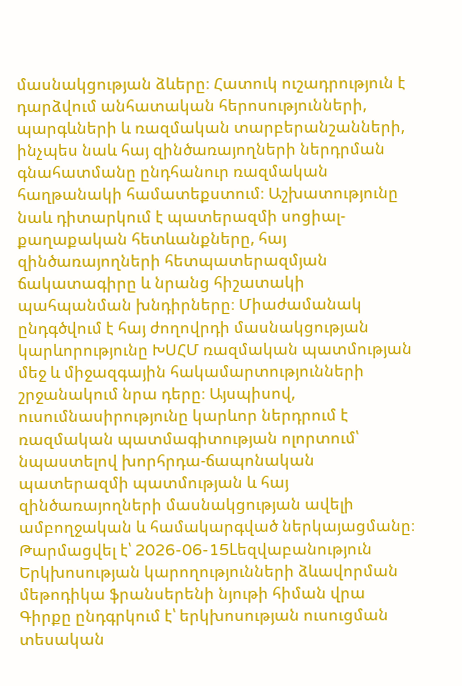մասնակցության ձևերը։ Հատուկ ուշադրություն է դարձվում անհատական հերոսությունների, պարգևների և ռազմական տարբերանշանների, ինչպես նաև հայ զինծառայողների ներդրման գնահատմանը ընդհանուր ռազմական հաղթանակի համատեքստում։ Աշխատությունը նաև դիտարկում է պատերազմի սոցիալ-քաղաքական հետևանքները, հայ զինծառայողների հետպատերազմյան ճակատագիրը և նրանց հիշատակի պահպանման խնդիրները։ Միաժամանակ ընդգծվում է հայ ժողովրդի մասնակցության կարևորությունը ԽՍՀՄ ռազմական պատմության մեջ և միջազգային հակամարտությունների շրջանակում նրա դերը։ Այսպիսով, ուսումնասիրությունը կարևոր ներդրում է ռազմական պատմագիտության ոլորտում՝ նպաստելով խորհրդա-ճապոնական պատերազմի պատմության և հայ զինծառայողների մասնակցության ավելի ամբողջական և համակարգված ներկայացմանը։
Թարմացվել է՝ 2026-06-15Lեզվաբանություն
Երկխոսության կարողությունների ձևավորման մեթոդիկա ֆրանսերենի նյութի հիման վրա
Գիրքը ընդգրկում է՝ երկխոսության ուսուցման տեսական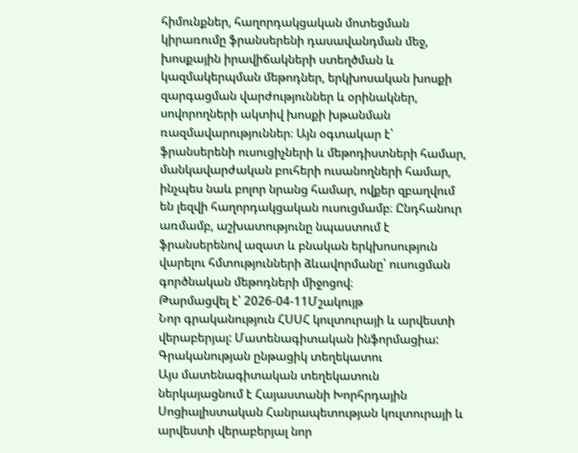հիմունքներ, հաղորդակցական մոտեցման կիրառումը ֆրանսերենի դասավանդման մեջ, խոսքային իրավիճակների ստեղծման և կազմակերպման մեթոդներ, երկխոսական խոսքի զարգացման վարժություններ և օրինակներ, սովորողների ակտիվ խոսքի խթանման ռազմավարություններ։ Այն օգտակար է՝ ֆրանսերենի ուսուցիչների և մեթոդիստների համար, մանկավարժական բուհերի ուսանողների համար, ինչպես նաև բոլոր նրանց համար, ովքեր զբաղվում են լեզվի հաղորդակցական ուսուցմամբ։ Ընդհանուր առմամբ, աշխատությունը նպաստում է ֆրանսերենով ազատ և բնական երկխոսություն վարելու հմտությունների ձևավորմանը՝ ուսուցման գործնական մեթոդների միջոցով։
Թարմացվել է՝ 2026-04-11Մշակույթ
Նոր գրականություն ՀՍՍՀ կուլտուրայի և արվեստի վերաբերյալ: Մատենագիտական ինֆորմացիա: Գրականության ընթացիկ տեղեկատու
Այս մատենագիտական տեղեկատուն ներկայացնում է Հայաստանի Խորհրդային Սոցիալիստական Հանրապետության կուլտուրայի և արվեստի վերաբերյալ նոր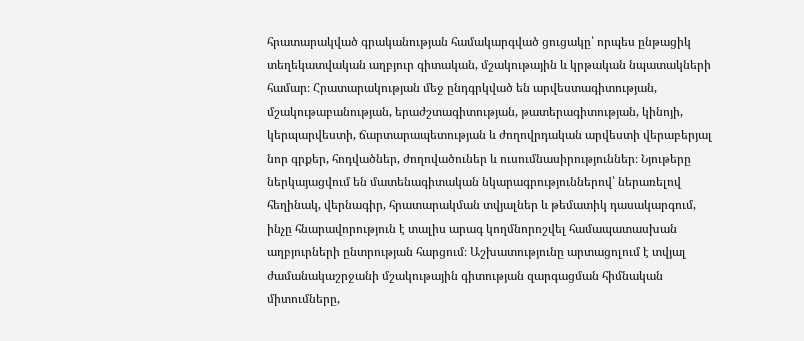հրատարակված գրականության համակարգված ցուցակը՝ որպես ընթացիկ տեղեկատվական աղբյուր գիտական, մշակութային և կրթական նպատակների համար։ Հրատարակության մեջ ընդգրկված են արվեստագիտության, մշակութաբանության, երաժշտագիտության, թատերագիտության, կինոյի, կերպարվեստի, ճարտարապետության և ժողովրդական արվեստի վերաբերյալ նոր գրքեր, հոդվածներ, ժողովածուներ և ուսումնասիրություններ։ Նյութերը ներկայացվում են մատենագիտական նկարագրություններով՝ ներառելով հեղինակ, վերնագիր, հրատարակման տվյալներ և թեմատիկ դասակարգում, ինչը հնարավորություն է տալիս արագ կողմնորոշվել համապատասխան աղբյուրների ընտրության հարցում։ Աշխատությունը արտացոլում է տվյալ ժամանակաշրջանի մշակութային գիտության զարգացման հիմնական միտումները,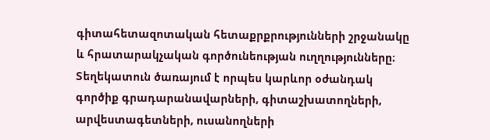գիտահետազոտական հետաքրքրությունների շրջանակը և հրատարակչական գործունեության ուղղությունները։ Տեղեկատուն ծառայում է որպես կարևոր օժանդակ գործիք գրադարանավարների, գիտաշխատողների, արվեստագետների, ուսանողների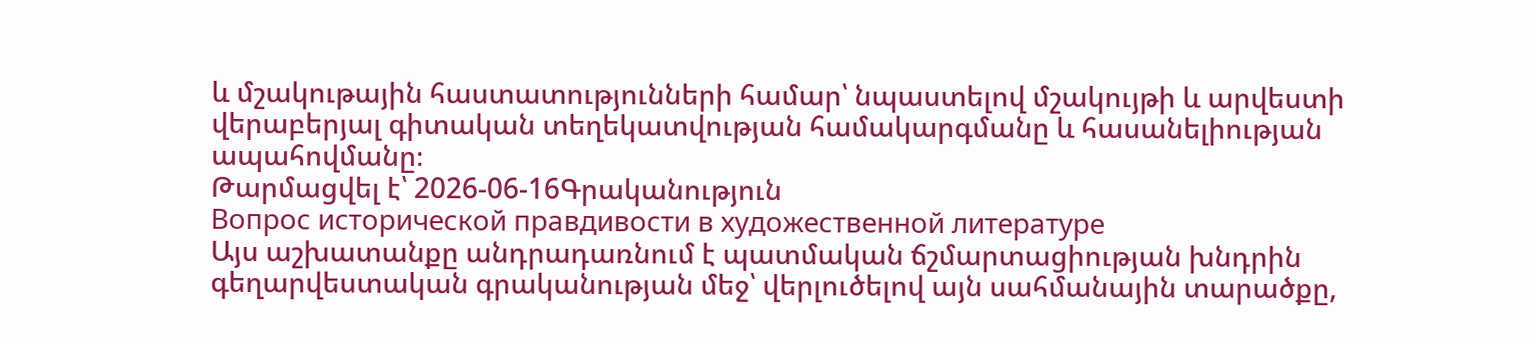և մշակութային հաստատությունների համար՝ նպաստելով մշակույթի և արվեստի վերաբերյալ գիտական տեղեկատվության համակարգմանը և հասանելիության ապահովմանը։
Թարմացվել է՝ 2026-06-16Գրականություն
Вопрос исторической правдивости в художественной литературе
Այս աշխատանքը անդրադառնում է պատմական ճշմարտացիության խնդրին գեղարվեստական գրականության մեջ՝ վերլուծելով այն սահմանային տարածքը,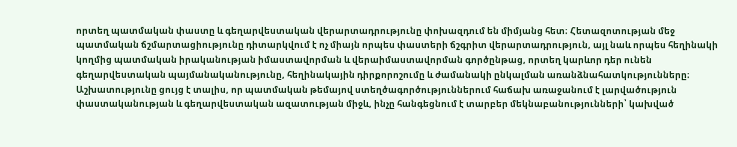որտեղ պատմական փաստը և գեղարվեստական վերարտադրությունը փոխազդում են միմյանց հետ։ Հետազոտության մեջ պատմական ճշմարտացիությունը դիտարկվում է ոչ միայն որպես փաստերի ճշգրիտ վերարտադրություն, այլ նաև որպես հեղինակի կողմից պատմական իրականության իմաստավորման և վերաիմաստավորման գործընթաց, որտեղ կարևոր դեր ունեն գեղարվեստական պայմանականությունը, հեղինակային դիրքորոշումը և ժամանակի ընկալման առանձնահատկությունները։ Աշխատությունը ցույց է տալիս, որ պատմական թեմայով ստեղծագործություններում հաճախ առաջանում է լարվածություն փաստականության և գեղարվեստական ազատության միջև, ինչը հանգեցնում է տարբեր մեկնաբանությունների՝ կախված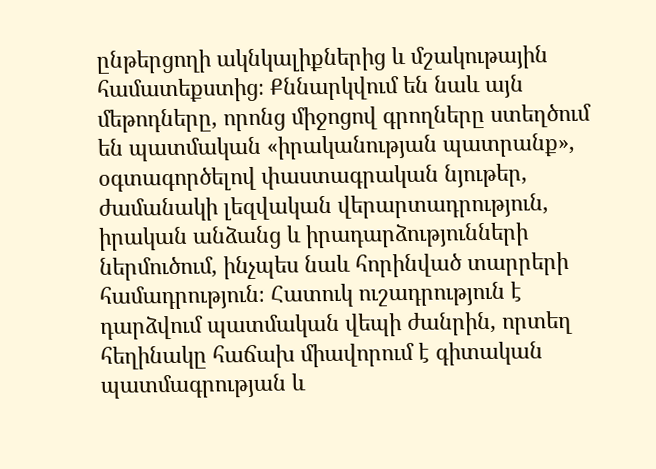ընթերցողի ակնկալիքներից և մշակութային համատեքստից։ Քննարկվում են նաև այն մեթոդները, որոնց միջոցով գրողները ստեղծում են պատմական «իրականության պատրանք», օգտագործելով փաստագրական նյութեր, ժամանակի լեզվական վերարտադրություն, իրական անձանց և իրադարձությունների ներմուծում, ինչպես նաև հորինված տարրերի համադրություն։ Հատուկ ուշադրություն է դարձվում պատմական վեպի ժանրին, որտեղ հեղինակը հաճախ միավորում է գիտական պատմագրության և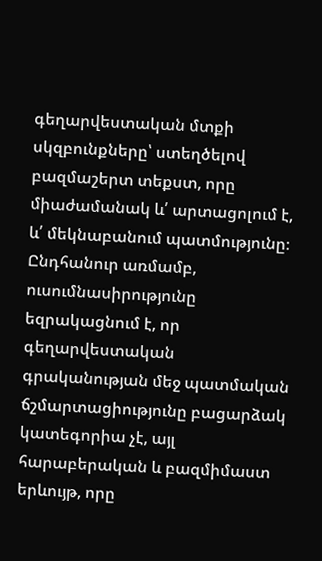գեղարվեստական մտքի սկզբունքները՝ ստեղծելով բազմաշերտ տեքստ, որը միաժամանակ և՛ արտացոլում է, և՛ մեկնաբանում պատմությունը։ Ընդհանուր առմամբ, ուսումնասիրությունը եզրակացնում է, որ գեղարվեստական գրականության մեջ պատմական ճշմարտացիությունը բացարձակ կատեգորիա չէ, այլ հարաբերական և բազմիմաստ երևույթ, որը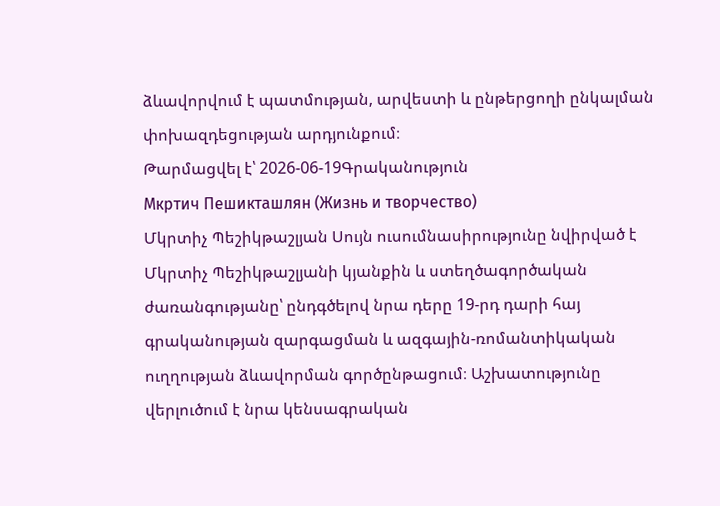ձևավորվում է պատմության, արվեստի և ընթերցողի ընկալման փոխազդեցության արդյունքում։
Թարմացվել է՝ 2026-06-19Գրականություն
Мкртич Пешикташлян (Жизнь и творчество)
Մկրտիչ Պեշիկթաշլյան Սույն ուսումնասիրությունը նվիրված է Մկրտիչ Պեշիկթաշլյանի կյանքին և ստեղծագործական ժառանգությանը՝ ընդգծելով նրա դերը 19-րդ դարի հայ գրականության զարգացման և ազգային-ռոմանտիկական ուղղության ձևավորման գործընթացում։ Աշխատությունը վերլուծում է նրա կենսագրական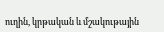ուղին, կրթական և մշակութային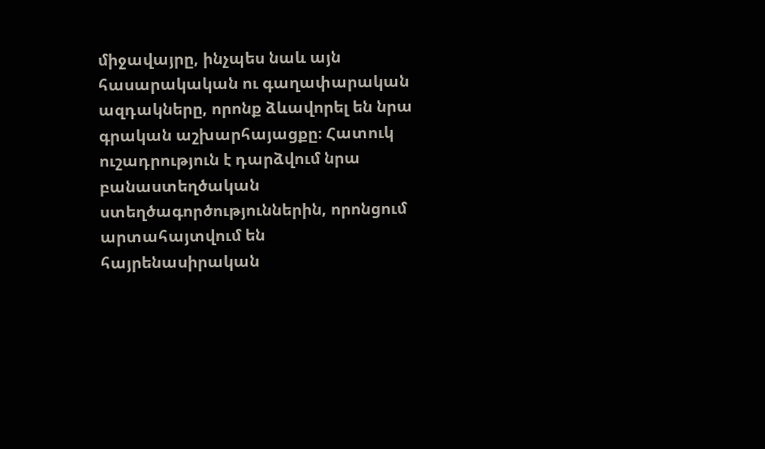միջավայրը, ինչպես նաև այն հասարակական ու գաղափարական ազդակները, որոնք ձևավորել են նրա գրական աշխարհայացքը։ Հատուկ ուշադրություն է դարձվում նրա բանաստեղծական ստեղծագործություններին, որոնցում արտահայտվում են հայրենասիրական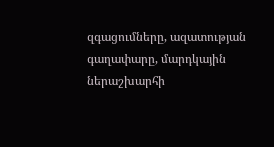զգացումները, ազատության գաղափարը, մարդկային ներաշխարհի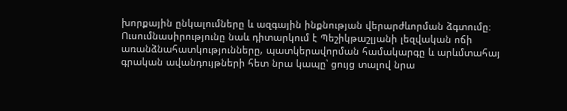խորքային ընկալումները և ազգային ինքնության վերարժևորման ձգտումը։ Ուսումնասիրությունը նաև դիտարկում է Պեշիկթաշլյանի լեզվական ոճի առանձնահատկությունները, պատկերավորման համակարգը և արևմտահայ գրական ավանդույթների հետ նրա կապը՝ ցույց տալով նրա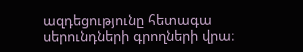ազդեցությունը հետագա սերունդների գրողների վրա։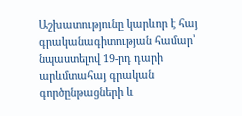Աշխատությունը կարևոր է հայ գրականագիտության համար՝ նպաստելով 19-րդ դարի արևմտահայ գրական գործընթացների և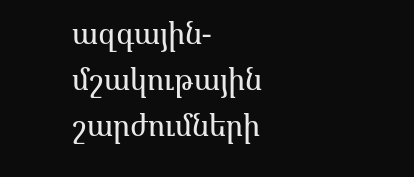ազգային-մշակութային շարժումների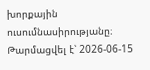խորքային ուսումնասիրությանը։
Թարմացվել է՝ 2026-06-15